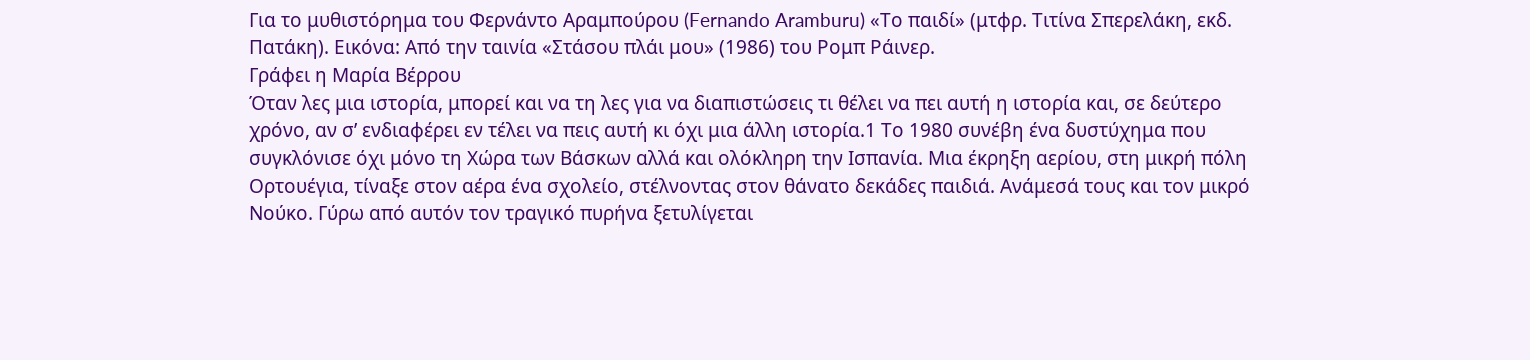Για το μυθιστόρημα του Φερνάντο Αραμπούρου (Fernando Aramburu) «Το παιδί» (μτφρ. Τιτίνα Σπερελάκη, εκδ. Πατάκη). Εικόνα: Από την ταινία «Στάσου πλάι μου» (1986) του Ρομπ Ράινερ.
Γράφει η Μαρία Βέρρου
Όταν λες μια ιστορία, μπορεί και να τη λες για να διαπιστώσεις τι θέλει να πει αυτή η ιστορία και, σε δεύτερο χρόνο, αν σ’ ενδιαφέρει εν τέλει να πεις αυτή κι όχι μια άλλη ιστορία.1 Το 1980 συνέβη ένα δυστύχημα που συγκλόνισε όχι μόνο τη Χώρα των Βάσκων αλλά και ολόκληρη την Ισπανία. Μια έκρηξη αερίου, στη μικρή πόλη Ορτουέγια, τίναξε στον αέρα ένα σχολείο, στέλνοντας στον θάνατο δεκάδες παιδιά. Ανάμεσά τους και τον μικρό Νούκο. Γύρω από αυτόν τον τραγικό πυρήνα ξετυλίγεται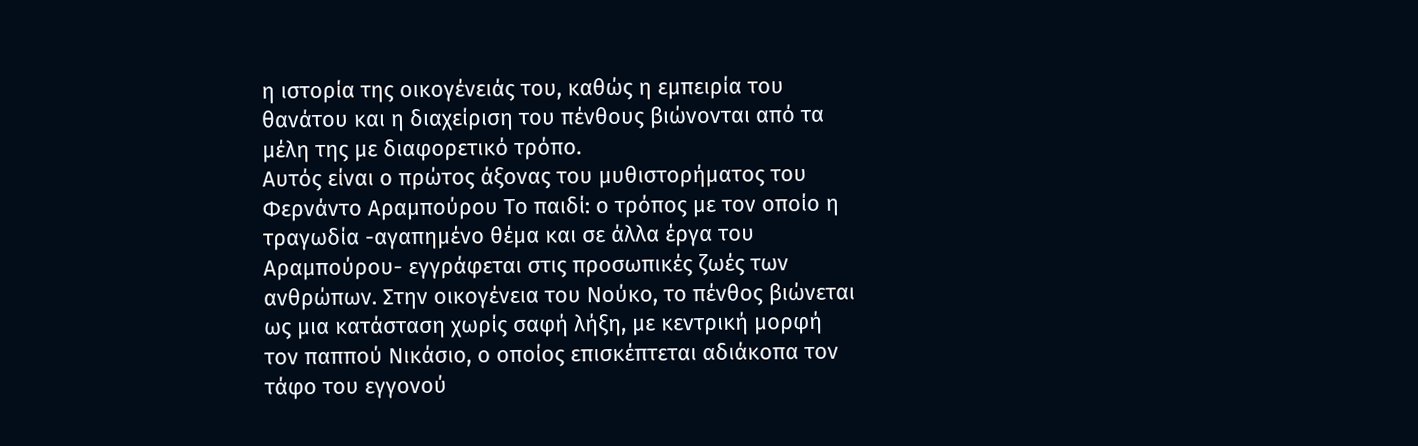η ιστορία της οικογένειάς του, καθώς η εμπειρία του θανάτου και η διαχείριση του πένθους βιώνονται από τα μέλη της με διαφορετικό τρόπο.
Αυτός είναι ο πρώτος άξονας του μυθιστορήματος του Φερνάντο Αραμπούρου Το παιδί: ο τρόπος με τον οποίο η τραγωδία -αγαπημένο θέμα και σε άλλα έργα του Αραμπούρου- εγγράφεται στις προσωπικές ζωές των ανθρώπων. Στην οικογένεια του Νούκο, το πένθος βιώνεται ως μια κατάσταση χωρίς σαφή λήξη, με κεντρική μορφή τον παππού Νικάσιο, ο οποίος επισκέπτεται αδιάκοπα τον τάφο του εγγονού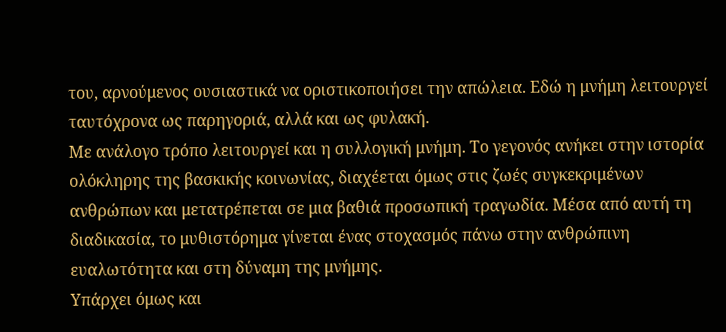του, αρνούμενος ουσιαστικά να οριστικοποιήσει την απώλεια. Εδώ η μνήμη λειτουργεί ταυτόχρονα ως παρηγοριά, αλλά και ως φυλακή.
Με ανάλογο τρόπο λειτουργεί και η συλλογική μνήμη. Το γεγονός ανήκει στην ιστορία ολόκληρης της βασκικής κοινωνίας, διαχέεται όμως στις ζωές συγκεκριμένων ανθρώπων και μετατρέπεται σε μια βαθιά προσωπική τραγωδία. Μέσα από αυτή τη διαδικασία, το μυθιστόρημα γίνεται ένας στοχασμός πάνω στην ανθρώπινη ευαλωτότητα και στη δύναμη της μνήμης.
Υπάρχει όμως και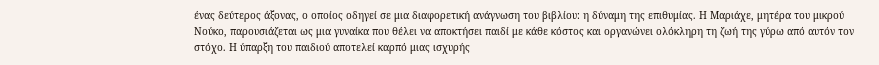ένας δεύτερος άξονας, ο οποίος οδηγεί σε μια διαφορετική ανάγνωση του βιβλίου: η δύναμη της επιθυμίας. Η Μαριάχε, μητέρα του μικρού Νούκο, παρουσιάζεται ως μια γυναίκα που θέλει να αποκτήσει παιδί με κάθε κόστος και οργανώνει ολόκληρη τη ζωή της γύρω από αυτόν τον στόχο. Η ύπαρξη του παιδιού αποτελεί καρπό μιας ισχυρής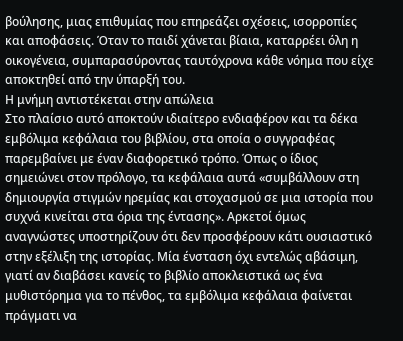βούλησης, μιας επιθυμίας που επηρεάζει σχέσεις, ισορροπίες και αποφάσεις. Όταν το παιδί χάνεται βίαια, καταρρέει όλη η οικογένεια, συμπαρασύροντας ταυτόχρονα κάθε νόημα που είχε αποκτηθεί από την ύπαρξή του.
Η μνήμη αντιστέκεται στην απώλεια
Στο πλαίσιο αυτό αποκτούν ιδιαίτερο ενδιαφέρον και τα δέκα εμβόλιμα κεφάλαια του βιβλίου, στα οποία ο συγγραφέας παρεμβαίνει με έναν διαφορετικό τρόπο. Όπως ο ίδιος σημειώνει στον πρόλογο, τα κεφάλαια αυτά «συμβάλλουν στη δημιουργία στιγμών ηρεμίας και στοχασμού σε μια ιστορία που συχνά κινείται στα όρια της έντασης». Αρκετοί όμως αναγνώστες υποστηρίζουν ότι δεν προσφέρουν κάτι ουσιαστικό στην εξέλιξη της ιστορίας. Μία ένσταση όχι εντελώς αβάσιμη, γιατί αν διαβάσει κανείς το βιβλίο αποκλειστικά ως ένα μυθιστόρημα για το πένθος, τα εμβόλιμα κεφάλαια φαίνεται πράγματι να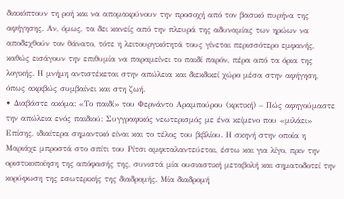διακόπτουν τη ροή και να απομακρύνουν την προσοχή από τον βασικό πυρήνα της αφήγησης. Αν, όμως, τα δει κανείς από την πλευρά της αδυναμίας των ηρώων να αποδεχθούν τον θάνατο, τότε η λειτουργικότητά τους γίνεται περισσότερο εμφανής, καθώς εισάγουν την επιθυμία να παραμείνει το παιδί παρόν, πέρα από τα όρια της λογικής. Η μνήμη αντιστέκεται στην απώλεια και διεκδικεί χώρο μέσα στην αφήγηση, όπως ακριβώς συμβαίνει και στη ζωή.
• Διαβάστε ακόμα: «Το παιδί» του Φερνάντο Αραμπούρου (κριτική) – Πώς αφηγούμαστε την απώλεια ενός παιδιού: Συγγραφικός νεωτερισμός με ένα κείμενο που «μιλάει»
Επίσης, ιδιαίτερα σημαντικό είναι και το τέλος του βιβλίου. Η σκηνή στην οποία η Μαριάχε μπροστά στο σπίτι του Ρίτσι αμφιταλαντεύεται, έστω και για λίγο, πριν την οριστικοποίηση της απόφασής της, συνιστά μία ουσιαστική μεταβολή και σηματοδοτεί την κορύφωση της εσωτερικής της διαδρομής. Μία διαδρομή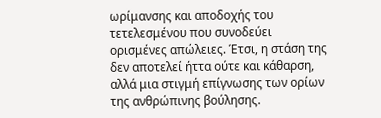ωρίμανσης και αποδοχής του τετελεσμένου που συνοδεύει ορισμένες απώλειες. Έτσι, η στάση της δεν αποτελεί ήττα ούτε και κάθαρση, αλλά μια στιγμή επίγνωσης των ορίων της ανθρώπινης βούλησης.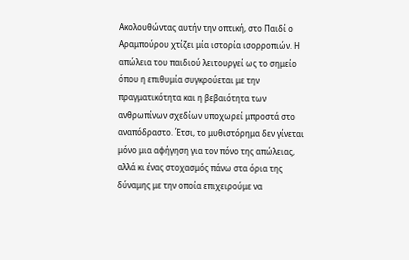Ακολουθώντας αυτήν την οπτική, στο Παιδί ο Αραμπούρου χτίζει μία ιστορία ισορροπιών. Η απώλεια του παιδιού λειτουργεί ως το σημείο όπου η επιθυμία συγκρούεται με την πραγματικότητα και η βεβαιότητα των ανθρωπίνων σχεδίων υποχωρεί μπροστά στο αναπόδραστο. Έτσι, το μυθιστόρημα δεν γίνεται μόνο μια αφήγηση για τον πόνο της απώλειας, αλλά κι ένας στοχασμός πάνω στα όρια της δύναμης με την οποία επιχειρούμε να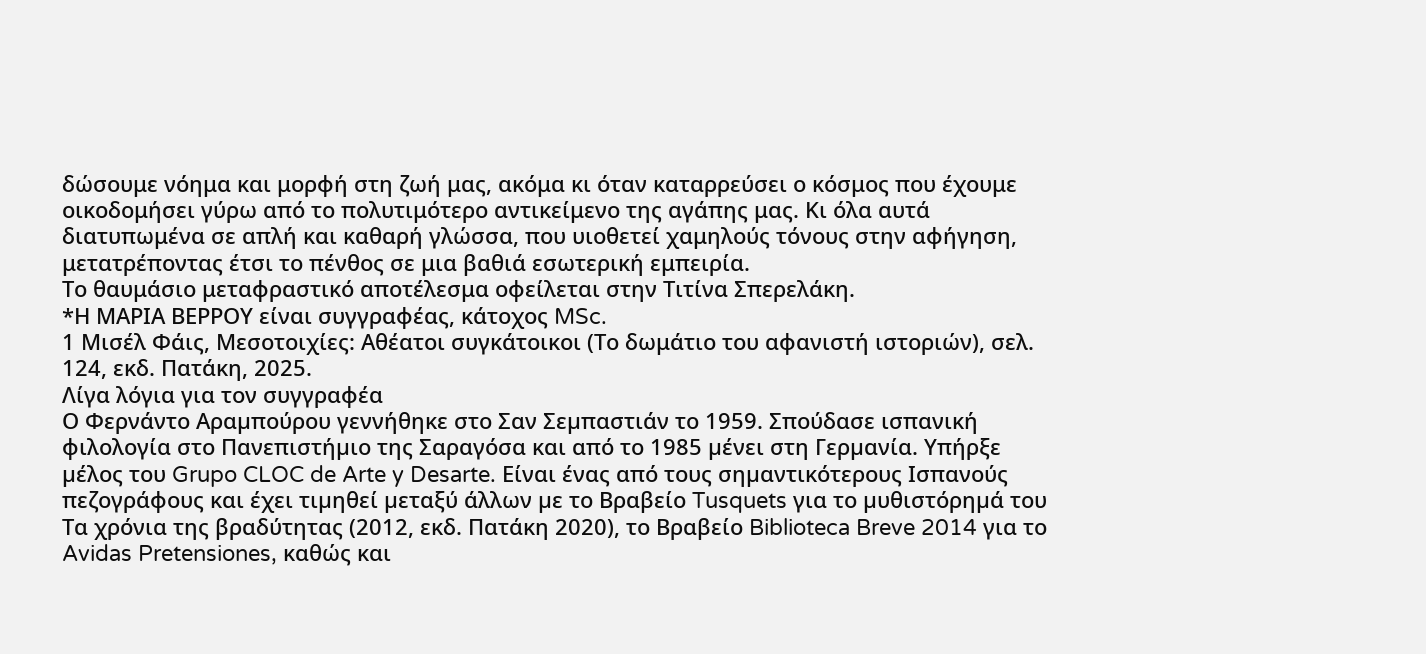δώσουμε νόημα και μορφή στη ζωή μας, ακόμα κι όταν καταρρεύσει ο κόσμος που έχουμε οικοδομήσει γύρω από το πολυτιμότερο αντικείμενο της αγάπης μας. Κι όλα αυτά διατυπωμένα σε απλή και καθαρή γλώσσα, που υιοθετεί χαμηλούς τόνους στην αφήγηση, μετατρέποντας έτσι το πένθος σε μια βαθιά εσωτερική εμπειρία.
Το θαυμάσιο μεταφραστικό αποτέλεσμα οφείλεται στην Τιτίνα Σπερελάκη.
*Η ΜΑΡΙΑ ΒΕΡΡΟΥ είναι συγγραφέας, κάτοχος MSc.
1 Μισέλ Φάις, Μεσοτοιχίες: Αθέατοι συγκάτοικοι (Το δωμάτιο του αφανιστή ιστοριών), σελ. 124, εκδ. Πατάκη, 2025.
Λίγα λόγια για τον συγγραφέα
Ο Φερνάντο Αραµπούρου γεννήθηκε στο Σαν Σεµπαστιάν το 1959. Σπούδασε ισπανική φιλολογία στο Πανεπιστήµιο της Σαραγόσα και από το 1985 µένει στη Γερµανία. Υπήρξε µέλος του Grupo CLOC de Arte y Desarte. Είναι ένας από τους σηµαντικότερους Ισπανούς πεζογράφους και έχει τιµηθεί µεταξύ άλλων µε το Bραβείο Tusquets για το µυθιστόρηµά του Τα χρόνια της βραδύτητας (2012, εκδ. Πατάκη 2020), το Βραβείο Biblioteca Breve 2014 για το Avidas Pretensiones, καθώς και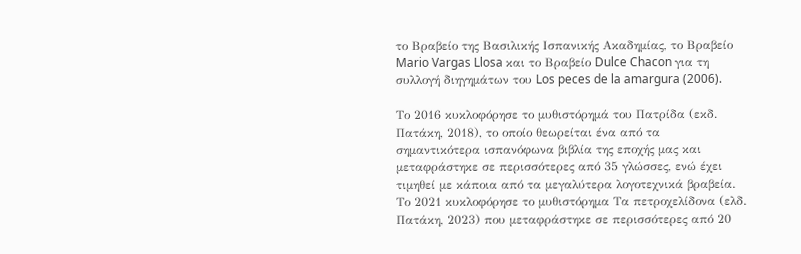το Βραβείο της Βασιλικής Ισπανικής Ακαδηµίας, το Βραβείο Mario Vargas Llosa και το Βραβείο Dulce Chacon για τη συλλογή διηγηµάτων του Los peces de la amargura (2006).

Το 2016 κυκλοφόρησε το µυθιστόρηµά του Πατρίδα (εκδ. Πατάκη, 2018), το οποίο θεωρείται ένα από τα σηµαντικότερα ισπανόφωνα βιβλία της εποχής µας και µεταφράστηκε σε περισσότερες από 35 γλώσσες, ενώ έχει τιµηθεί µε κάποια από τα µεγαλύτερα λογοτεχνικά βραβεία. Tο 2021 κυκλοφόρησε το µυθιστόρηµα Τα πετροχελίδονα (ελδ. Πατάκη, 2023) που µεταφράστηκε σε περισσότερες από 20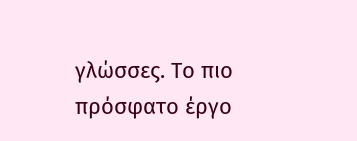γλώσσες. Το πιο πρόσφατο έργο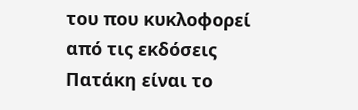του που κυκλοφορεί από τις εκδόσεις Πατάκη είναι το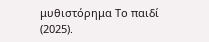μυθιστόρημα Το παιδί (2025).